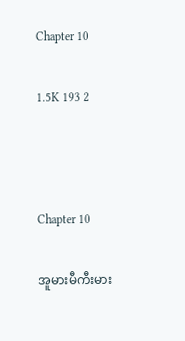Chapter 10

1.5K 193 2



Chapter 10

အူမားမီကီးမား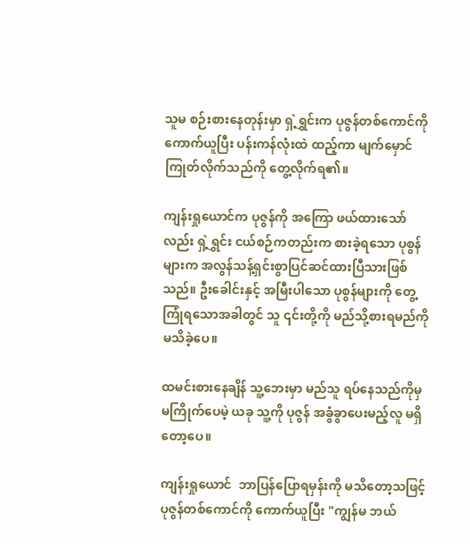သူမ စဉ်းစားနေတုန်းမှာ ရှဲ့ရွှင်းက ပုဇွန်တစ်ကောင်ကို ကောက်ယူပြီး ပန်းကန်လုံးထဲ ထည့်ကာ မျက်မှောင်ကြုတ်လိုက်သည်ကို တွေ့လိုက်ရ၏။

ကျန်းရှုယောင်က ပုဇွန်ကို အကြော ဖယ်ထားသော်လည်း ရှဲ့ရွှင်း ငယ်စဉ်ကတည်းက စားခဲ့ရသော ပုစွန်များက အလွန်သန့်ရှင်းစွာပြင်ဆင်ထားပြီသားဖြစ်သည်။ ဦးခေါင်းနှင့် အမြီးပါသော ပုစွန်များကို တွေ့ကြုံရသောအခါတွင် သူ ၎င်းတို့ကို မည်သို့စားရမည်ကို မသိခဲ့ပေ။

ထမင်းစားနေချိန် သူ့ဘေးမှာ မည်သူ ရပ်နေသည်ကိုမှ မကြိုက်ပေမဲ့ ယခု သူ့ကို ပုဇွန် အခွံခွာပေးမည့်လူ မရှိတော့ပေ။

ကျန်းရှုယောင်  ဘာပြန်ပြောရမှန်းကို မသိတော့သဖြင့် ပုဇွန်တစ်ကောင်ကို ကောက်ယူပြီး "ကျွန်မ ဘယ်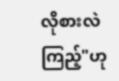လိုစားလဲ ကြည့်"ဟု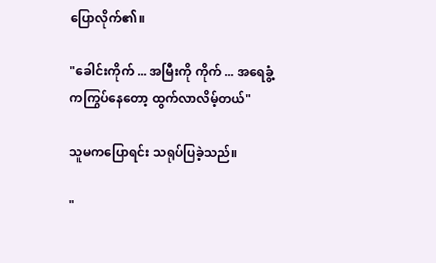ပြောလိုက်၏။

"ခေါင်းကိုက် ... အမြီးကို ကိုက် ... အရေခွံ့ကကြွပ်နေတော့ ထွက်လာလိမ့်တယ်"

သူမကပြောရင်း သရုပ်ပြခဲ့သည်။

"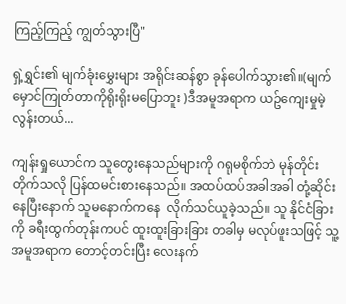ကြည့်ကြည့် ကျွတ်သွားပြီ"

ရှဲ့ရွှင်း၏ မျက်ခုံးမွှေးများ အရိုင်းဆန်စွာ ခုန်ပေါက်သွား၏။(မျက်မှောင်ကြုတ်တာကိုရိုးရိုးမပြောဘူး )ဒီအမူအရာက ယဥ်ကျေးမှုမဲ့လွန်းတယ်...

ကျန်းရှုယောင်က သူတွေးနေသည်များကို ဂရုမစိုက်ဘဲ မုန်တိုင်းတိုက်သလို ပြန်ထမင်းစားနေသည်။ အထပ်ထပ်အခါအခါ တုံ့ဆိုင်းနေပြီးနောက် သူမနောက်ကနေ  လိုက်သင်ယူခဲ့သည်။ သူ နိုင်ငံခြားကို ခရီးထွက်တုန်းကပင် ထူးထူးခြားခြား တခါမှ မလုပ်ဖူးသဖြင့် သူ့အမူအရာက တောင့်တင်းပြီး လေးနက်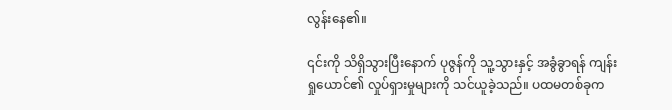လွန်းနေ၏။

၎င်းကို သိရှိသွားပြီးနောက် ပုဇွန်ကို သူ့သွားနှင့် အခွံခွာရန် ကျန်းရှုယောင်၏ လှုပ်ရှားမှုများကို သင်ယူခဲ့သည်။ ပထမတစ်ခုက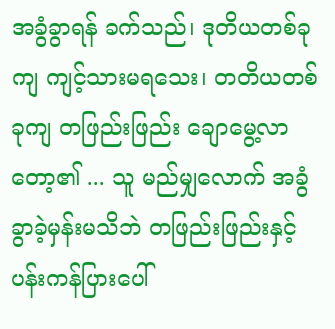အခွံခွာရန် ခက်သည်၊ ဒုတိယတစ်ခုကျ ကျင့်သားမရသေး၊ တတိယတစ်ခုကျ တဖြည်းဖြည်း ချောမွေ့လာတော့၏ ... သူ မည်မျှလောက် အခွံခွာခဲ့မှန်းမသိဘဲ တဖြည်းဖြည်းနှင့် ပန်းကန်ပြားပေါ်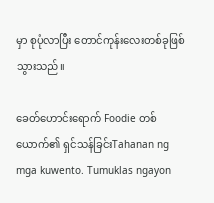မှာ စုပုံလာပြီး တောင်ကုန်းလေးတစ်ခုဖြစ်သွားသည်။

ခေတ်ဟောင်းရောက် Foodie တစ်ယောက်၏ ရှင်သန်ခြင်းTahanan ng mga kuwento. Tumuklas ngayon